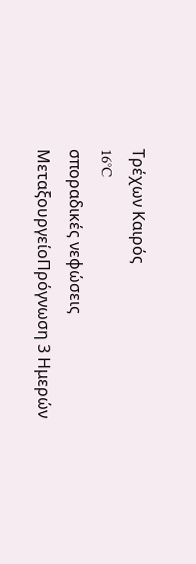Τρέχων Καιρός
16°C
σποραδικές νεφώσεις
ΜεταξουργείοΠρόγνωση 3 Ημερών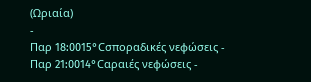(Ωριαία)
-
Παρ 18:0015°Cσποραδικές νεφώσεις -
Παρ 21:0014°Cαραιές νεφώσεις -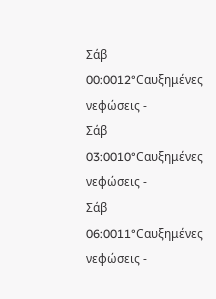Σάβ 00:0012°Cαυξημένες νεφώσεις -
Σάβ 03:0010°Cαυξημένες νεφώσεις -
Σάβ 06:0011°Cαυξημένες νεφώσεις -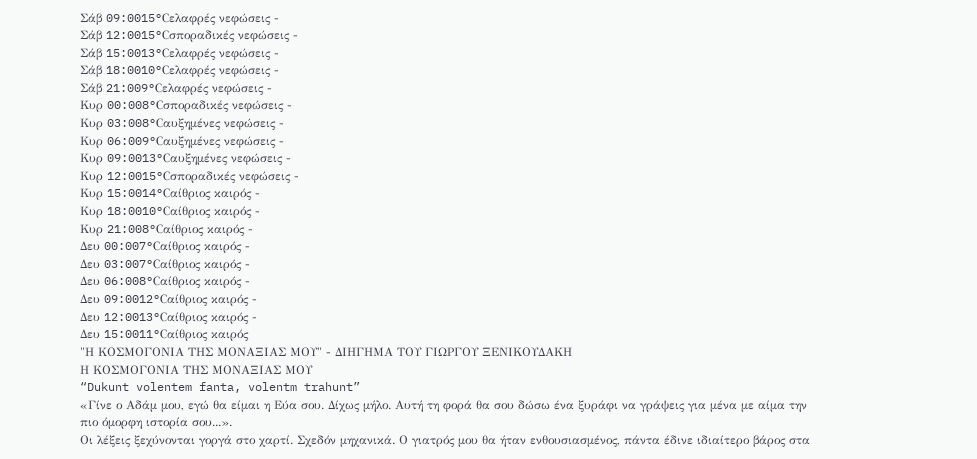Σάβ 09:0015°Cελαφρές νεφώσεις -
Σάβ 12:0015°Cσποραδικές νεφώσεις -
Σάβ 15:0013°Cελαφρές νεφώσεις -
Σάβ 18:0010°Cελαφρές νεφώσεις -
Σάβ 21:009°Cελαφρές νεφώσεις -
Κυρ 00:008°Cσποραδικές νεφώσεις -
Κυρ 03:008°Cαυξημένες νεφώσεις -
Κυρ 06:009°Cαυξημένες νεφώσεις -
Κυρ 09:0013°Cαυξημένες νεφώσεις -
Κυρ 12:0015°Cσποραδικές νεφώσεις -
Κυρ 15:0014°Cαίθριος καιρός -
Κυρ 18:0010°Cαίθριος καιρός -
Κυρ 21:008°Cαίθριος καιρός -
Δευ 00:007°Cαίθριος καιρός -
Δευ 03:007°Cαίθριος καιρός -
Δευ 06:008°Cαίθριος καιρός -
Δευ 09:0012°Cαίθριος καιρός -
Δευ 12:0013°Cαίθριος καιρός -
Δευ 15:0011°Cαίθριος καιρός
"Η ΚΟΣΜΟΓΟΝΙΑ ΤΗΣ ΜΟΝΑΞΙΑΣ ΜΟΥ" - ΔΙΗΓΗΜΑ ΤΟΥ ΓΙΩΡΓΟΥ ΞΕΝΙΚΟΥΔΑΚΗ
Η ΚΟΣΜΟΓΟΝΙΑ ΤΗΣ ΜΟΝΑΞΙΑΣ ΜΟΥ
“Dukunt volentem fanta, volentm trahunt”
«Γίνε ο Αδάμ μου, εγώ θα είμαι η Εύα σου. Δίχως μήλο. Αυτή τη φορά θα σου δώσω ένα ξυράφι να γράψεις για μένα με αίμα την πιο όμορφη ιστορία σου...».
Οι λέξεις ξεχύνονται γοργά στο χαρτί. Σχεδόν μηχανικά. Ο γιατρός μου θα ήταν ενθουσιασμένος, πάντα έδινε ιδιαίτερο βάρος στα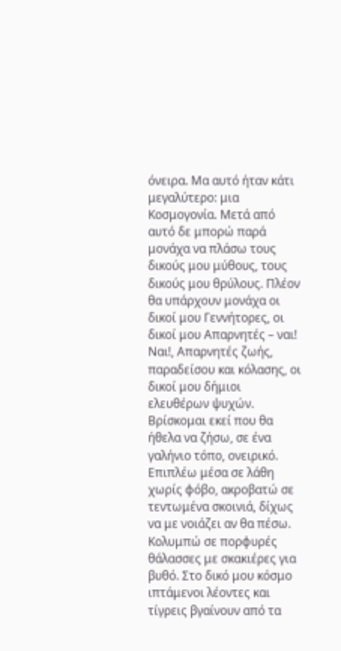όνειρα. Μα αυτό ήταν κάτι μεγαλύτερο: μια Κοσμογονία. Μετά από αυτό δε μπορώ παρά μονάχα να πλάσω τους δικούς μου μύθους, τους δικούς μου θρύλους. Πλέον θα υπάρχουν μονάχα οι δικοί μου Γεννήτορες, οι δικοί μου Απαρνητές – ναι! Ναι!, Απαρνητές ζωής, παραδείσου και κόλασης, οι δικοί μου δήμιοι ελευθέρων ψυχών.
Βρίσκομαι εκεί που θα ήθελα να ζήσω, σε ένα γαλήνιο τόπο, ονειρικό. Επιπλέω μέσα σε λάθη χωρίς φόβο, ακροβατώ σε τεντωμένα σκοινιά, δίχως να με νοιάζει αν θα πέσω. Κολυμπώ σε πορφυρές θάλασσες με σκακιέρες για βυθό. Στο δικό μου κόσμο ιπτάμενοι λέοντες και τίγρεις βγαίνουν από τα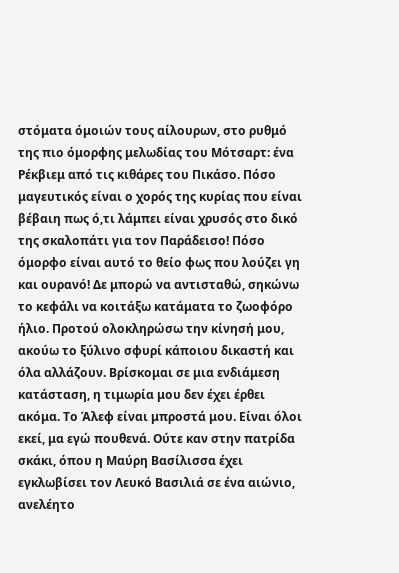στόματα όμοιών τους αίλουρων, στο ρυθμό της πιο όμορφης μελωδίας του Μότσαρτ: ένα Ρέκβιεμ από τις κιθάρες του Πικάσο. Πόσο μαγευτικός είναι ο χορός της κυρίας που είναι βέβαιη πως ό,τι λάμπει είναι χρυσός στο δικό της σκαλοπάτι για τον Παράδεισο! Πόσο όμορφο είναι αυτό το θείο φως που λούζει γη και ουρανό! Δε μπορώ να αντισταθώ, σηκώνω το κεφάλι να κοιτάξω κατάματα το ζωοφόρο ήλιο. Προτού ολοκληρώσω την κίνησή μου, ακούω το ξύλινο σφυρί κάποιου δικαστή και όλα αλλάζουν. Βρίσκομαι σε μια ενδιάμεση κατάσταση, η τιμωρία μου δεν έχει έρθει ακόμα. Το Άλεφ είναι μπροστά μου. Είναι όλοι εκεί, μα εγώ πουθενά. Ούτε καν στην πατρίδα σκάκι, όπου η Μαύρη Βασίλισσα έχει εγκλωβίσει τον Λευκό Βασιλιά σε ένα αιώνιο, ανελέητο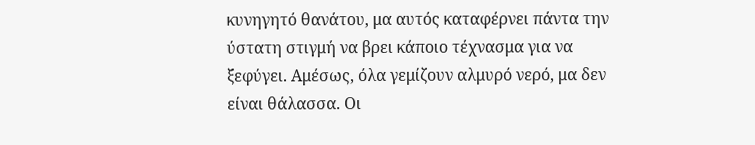κυνηγητό θανάτου, μα αυτός καταφέρνει πάντα την ύστατη στιγμή να βρει κάποιο τέχνασμα για να ξεφύγει. Αμέσως, όλα γεμίζουν αλμυρό νερό, μα δεν είναι θάλασσα. Οι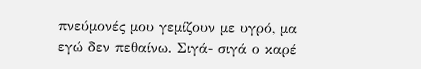πνεύμονές μου γεμίζουν με υγρό, μα εγώ δεν πεθαίνω. Σιγά- σιγά ο καρέ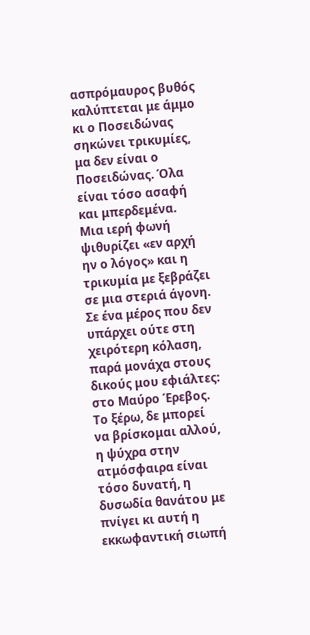ασπρόμαυρος βυθός καλύπτεται με άμμο κι ο Ποσειδώνας σηκώνει τρικυμίες, μα δεν είναι ο Ποσειδώνας. Όλα είναι τόσο ασαφή και μπερδεμένα.
Μια ιερή φωνή ψιθυρίζει «εν αρχή ην ο λόγος» και η τρικυμία με ξεβράζει σε μια στεριά άγονη. Σε ένα μέρος που δεν υπάρχει ούτε στη χειρότερη κόλαση, παρά μονάχα στους δικούς μου εφιάλτες: στο Μαύρο Έρεβος. Το ξέρω, δε μπορεί να βρίσκομαι αλλού, η ψύχρα στην ατμόσφαιρα είναι τόσο δυνατή, η δυσωδία θανάτου με πνίγει κι αυτή η εκκωφαντική σιωπή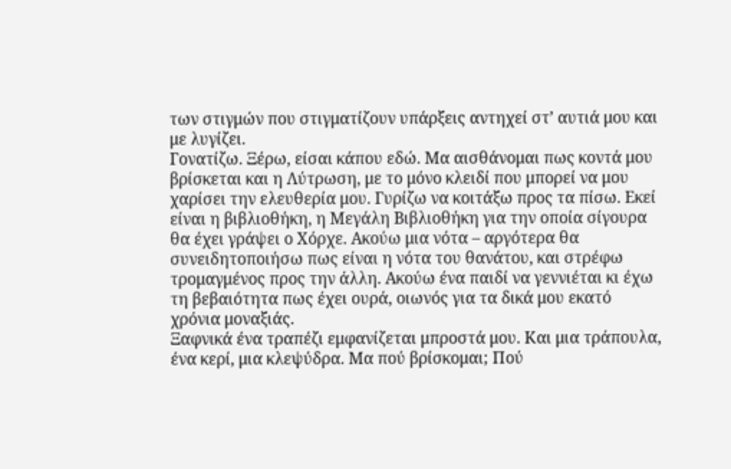των στιγμών που στιγματίζουν υπάρξεις αντηχεί στ’ αυτιά μου και με λυγίζει.
Γονατίζω. Ξέρω, είσαι κάπου εδώ. Μα αισθάνομαι πως κοντά μου βρίσκεται και η Λύτρωση, με το μόνο κλειδί που μπορεί να μου χαρίσει την ελευθερία μου. Γυρίζω να κοιτάξω προς τα πίσω. Εκεί είναι η βιβλιοθήκη, η Μεγάλη Βιβλιοθήκη για την οποία σίγουρα θα έχει γράψει ο Χόρχε. Ακούω μια νότα – αργότερα θα συνειδητοποιήσω πως είναι η νότα του θανάτου, και στρέφω τρομαγμένος προς την άλλη. Ακούω ένα παιδί να γεννιέται κι έχω τη βεβαιότητα πως έχει ουρά, οιωνός για τα δικά μου εκατό χρόνια μοναξιάς.
Ξαφνικά ένα τραπέζι εμφανίζεται μπροστά μου. Και μια τράπουλα, ένα κερί, μια κλεψύδρα. Μα πού βρίσκομαι; Πού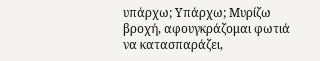υπάρχω; Υπάρχω; Μυρίζω βροχή, αφουγκράζομαι φωτιά να κατασπαράζει,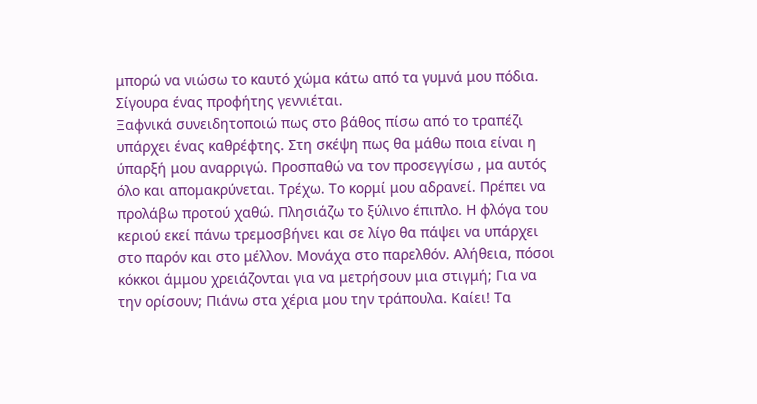μπορώ να νιώσω το καυτό χώμα κάτω από τα γυμνά μου πόδια. Σίγουρα ένας προφήτης γεννιέται.
Ξαφνικά συνειδητοποιώ πως στο βάθος πίσω από το τραπέζι υπάρχει ένας καθρέφτης. Στη σκέψη πως θα μάθω ποια είναι η ύπαρξή μου αναρριγώ. Προσπαθώ να τον προσεγγίσω , μα αυτός όλο και απομακρύνεται. Τρέχω. Το κορμί μου αδρανεί. Πρέπει να προλάβω προτού χαθώ. Πλησιάζω το ξύλινο έπιπλο. Η φλόγα του κεριού εκεί πάνω τρεμοσβήνει και σε λίγο θα πάψει να υπάρχει στο παρόν και στο μέλλον. Μονάχα στο παρελθόν. Αλήθεια, πόσοι κόκκοι άμμου χρειάζονται για να μετρήσουν μια στιγμή; Για να την ορίσουν; Πιάνω στα χέρια μου την τράπουλα. Καίει! Τα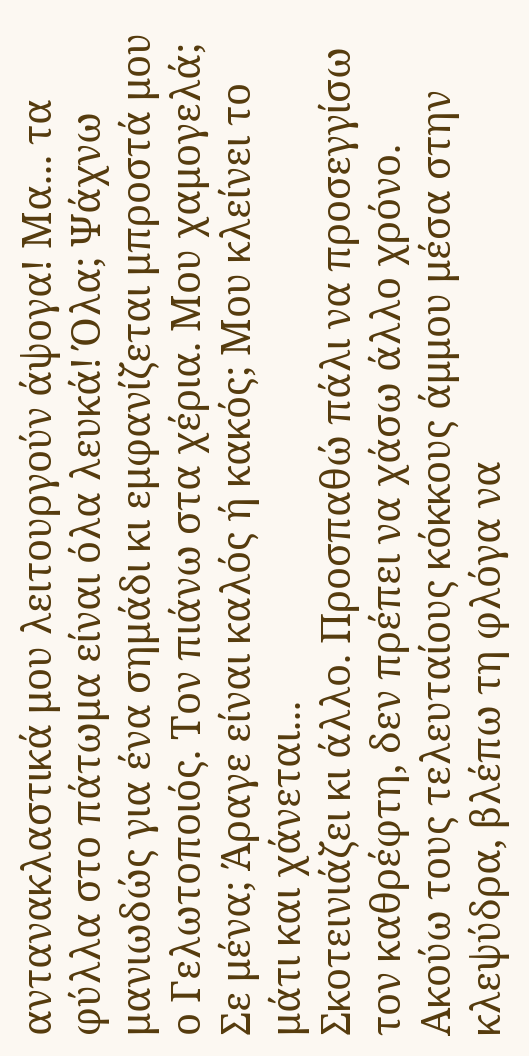αντανακλαστικά μου λειτουργούν άψογα! Μα... τα φύλλα στο πάτωμα είναι όλα λευκά! Όλα; Ψάχνω μανιωδώς για ένα σημάδι κι εμφανίζεται μπροστά μου ο Γελωτοποιός. Τον πιάνω στα χέρια. Μου χαμογελά; Σε μένα; Άραγε είναι καλός ή κακός; Μου κλείνει το μάτι και χάνεται...
Σκοτεινιάζει κι άλλο. Προσπαθώ πάλι να προσεγγίσω τον καθρέφτη, δεν πρέπει να χάσω άλλο χρόνο. Ακούω τους τελευταίους κόκκους άμμου μέσα στην κλεψύδρα, βλέπω τη φλόγα να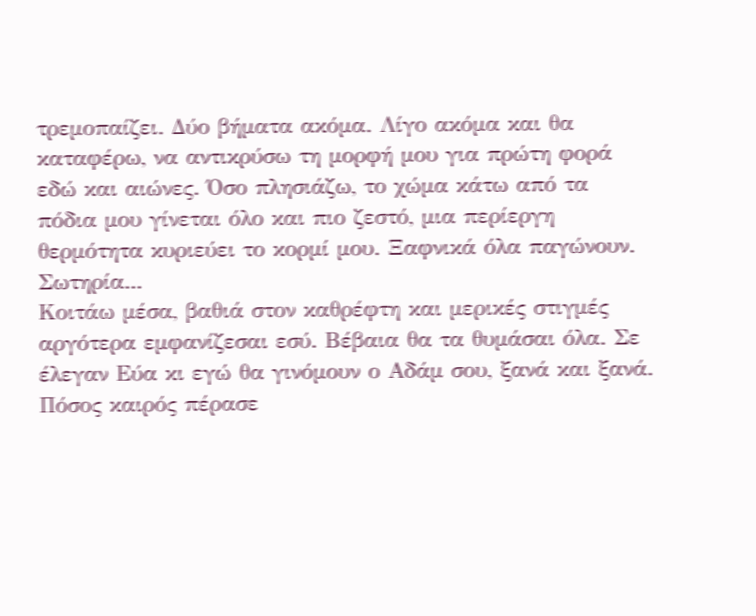τρεμοπαίζει. Δύο βήματα ακόμα. Λίγο ακόμα και θα καταφέρω, να αντικρύσω τη μορφή μου για πρώτη φορά εδώ και αιώνες. Όσο πλησιάζω, το χώμα κάτω από τα πόδια μου γίνεται όλο και πιο ζεστό, μια περίεργη θερμότητα κυριεύει το κορμί μου. Ξαφνικά όλα παγώνουν. Σωτηρία...
Κοιτάω μέσα, βαθιά στον καθρέφτη και μερικές στιγμές αργότερα εμφανίζεσαι εσύ. Βέβαια θα τα θυμάσαι όλα. Σε έλεγαν Εύα κι εγώ θα γινόμουν ο Αδάμ σου, ξανά και ξανά. Πόσος καιρός πέρασε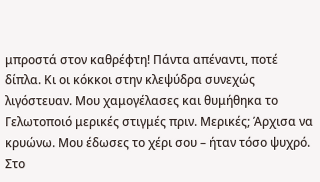μπροστά στον καθρέφτη! Πάντα απέναντι, ποτέ δίπλα. Κι οι κόκκοι στην κλεψύδρα συνεχώς λιγόστευαν. Μου χαμογέλασες και θυμήθηκα το Γελωτοποιό μερικές στιγμές πριν. Μερικές; Άρχισα να κρυώνω. Μου έδωσες το χέρι σου – ήταν τόσο ψυχρό. Στο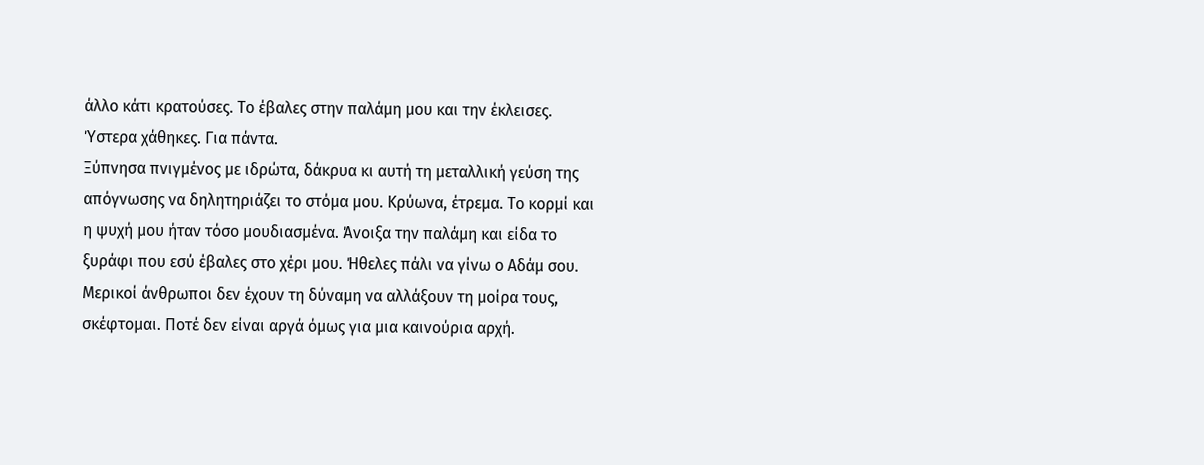άλλο κάτι κρατούσες. Το έβαλες στην παλάμη μου και την έκλεισες. Ύστερα χάθηκες. Για πάντα.
Ξύπνησα πνιγμένος με ιδρώτα, δάκρυα κι αυτή τη μεταλλική γεύση της απόγνωσης να δηλητηριάζει το στόμα μου. Κρύωνα, έτρεμα. Το κορμί και η ψυχή μου ήταν τόσο μουδιασμένα. Άνοιξα την παλάμη και είδα το ξυράφι που εσύ έβαλες στο χέρι μου. Ήθελες πάλι να γίνω ο Αδάμ σου. Μερικοί άνθρωποι δεν έχουν τη δύναμη να αλλάξουν τη μοίρα τους, σκέφτομαι. Ποτέ δεν είναι αργά όμως για μια καινούρια αρχή.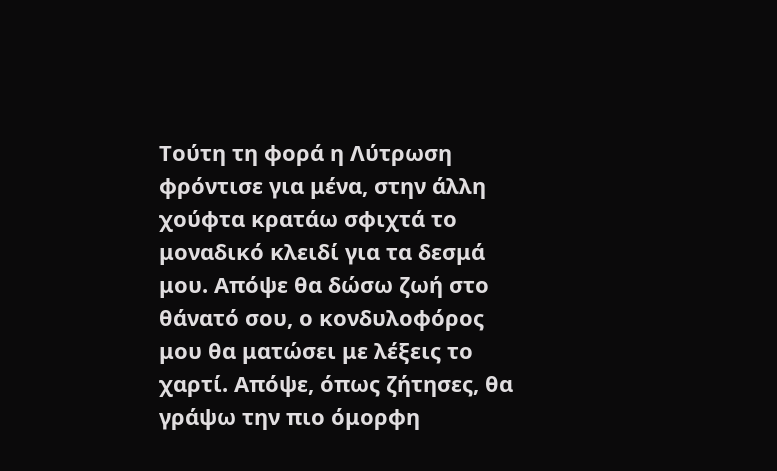Τούτη τη φορά η Λύτρωση φρόντισε για μένα, στην άλλη χούφτα κρατάω σφιχτά το μοναδικό κλειδί για τα δεσμά μου. Απόψε θα δώσω ζωή στο θάνατό σου, ο κονδυλοφόρος μου θα ματώσει με λέξεις το χαρτί. Απόψε, όπως ζήτησες, θα γράψω την πιο όμορφη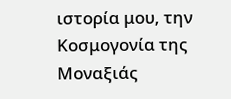ιστορία μου, την Κοσμογονία της Μοναξιάς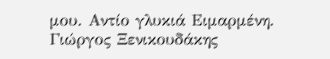μου. Αντίο γλυκιά Ειμαρμένη.
Γιώργος Ξενικουδάκης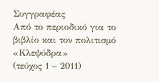Συγγραφέας
Από το περιοδικό για το βιβλίο και τον πολιτισμό «Κλεψύδρα»
(τεύχος 1 – 2011)